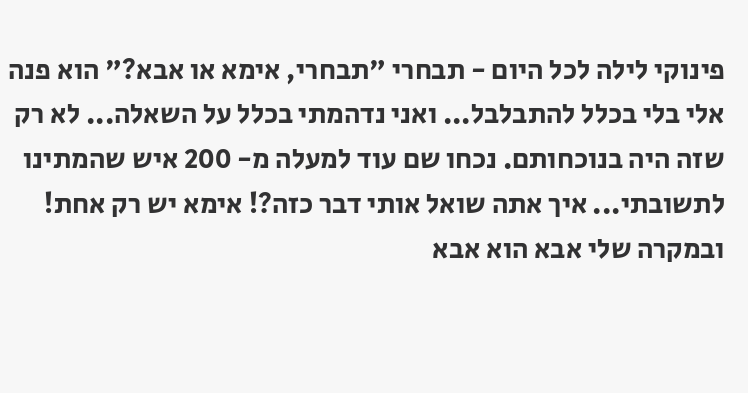פינוקי לילה לכל היום - תבחרי "תבחרי, אימא או אבא?" הוא פנה אלי בלי בכלל להתבלבל... ואני נדהמתי בכלל על השאלה... לא רק שזה היה בנוכחותם. נכחו שם עוד למעלה מ- 200 איש שהמתינו לתשובתי... איך אתה שואל אותי דבר כזה?! אימא יש רק אחת! ובמקרה שלי אבא הוא אבא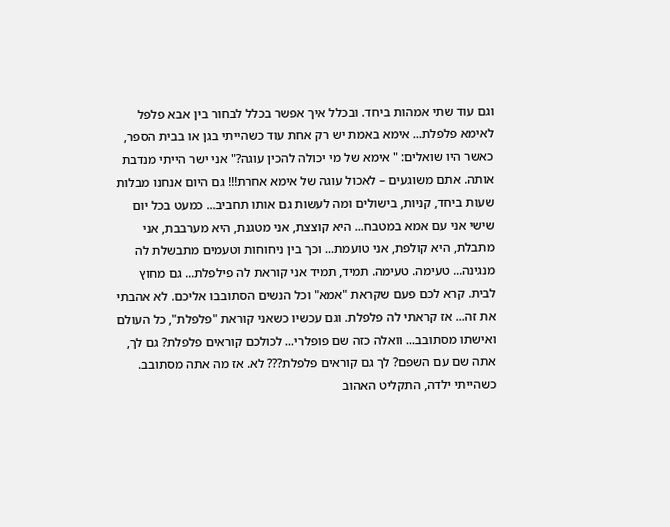וגם עוד שתי אמהות ביחד. ובכלל איך אפשר בכלל לבחור בין אבא פלפל לאימא פלפלת... אימא באמת יש רק אחת עוד כשהייתי בגן או בבית הספר, כאשר היו שואלים: " אימא של מי יכולה להכין עוגה?" אני ישר הייתי מנדבת אותה. אתם משוגעים – לאכול עוגה של אימא אחרת!!! גם היום אנחנו מבלות שעות ביחד, קניות, בישולים ומה לעשות גם אותו תחביב... כמעט בכל יום שישי אני עם אמא במטבח... היא קוצצת, אני מטגנת, היא מערבבת, אני מתבלת, היא קולפת, אני טועמת... וכך בין ניחוחות וטעמים מתבשלת לה מנגינה... טעימה. טעימה. תמיד, תמיד אני קוראת לה פילפלת... גם מחוץ לבית. קרא לכם פעם שקראת "אמא" וכל הנשים הסתובבו אליכם. לא אהבתי את זה... אז קראתי לה פלפלת. וגם עכשיו כשאני קוראת "פלפלת", כל העולם ואישתו מסתובב... וואלה כזה שם פופלרי... לכולכם קוראים פלפלת? גם לך, אתה שם עם השפם? לך גם קוראים פלפלת??? לא. אז מה אתה מסתובב. כשהייתי ילדה, התקליט האהוב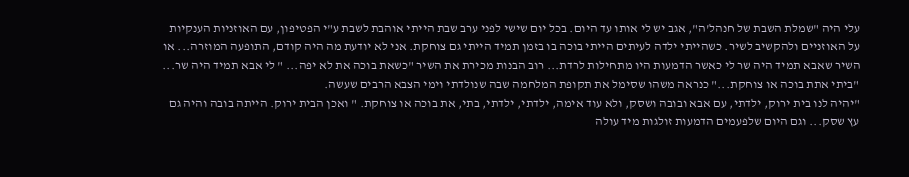עלי היה "שמלת השבת של חנהל'ה", אגב יש לי אותו עד היום. בכל יום שישי לפני ערב שבת הייתי אוהבת לשבת ע"י הפטיפון, עם האוזניות הענקיות על האוזניים ולהקשיב לשיר. כשהייתי ילדה לעיתים הייתי בוכה בו בזמן תמיד הייתי גם צוחקת. אני לא יודעת מה היה קודם, התופעה המוזרה... או השיר שאבא תמיד היה שר לי כאשר הדמעות היו מתחילות לרדת... רוב הבנות מכירת את השיר "כשאת בוכה את לא יפה... " לי אבא תמיד היה שר... "ביתי אתת בוכה או צוחקת..." כנראה משהו שסימל את תקופת המלחמה שבה שנולדתי וימי הצבא הרבים שעשה.
"יהיה לנו בית ירוק, ילדתי, עם אבא ובובה ושסק, ולא עוד אימה, ילדתי, ילדתי, בתי, את בוכה או צוחקת. " ואכן הבית ירוק. הייתה בובה והיה גם עץ שסק... וגם היום שלפעמים הדמעות זולגות מיד עולה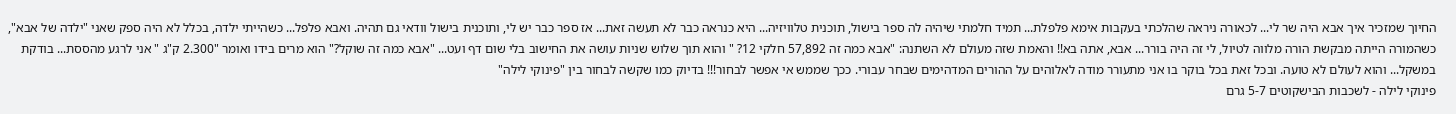החיוך שמזכיר איך אבא היה שר לי... לכאורה ניראה שהלכתי בעקבות אימא פלפלת... תמיד חלמתי שיהיה לה ספר בישול, תוכנית טלוויזיה... היא כנראה כבר לא תעשה זאת... אז ספר כבר יש לי, ותוכנית בישול וודאי גם תהיה. ואבא פלפל... כשהייתי ילדה, בכלל לא היה ספק שאני "ילדה של אבא", כשהמורה הייתה מבקשת הורה מלווה לטיול, לי זה היה בורר... אבא, אתה בא!! והאמת שזה מעולם לא השתנה: "אבא כמה זה 57,892 חלקי 12? " והוא תוך שלוש שניות עושה את החישוב בלי שום דף ועט... "אבא כמה זה שוקל?" הוא מרים בידו ואומר "2.300 ק"ג " אני לרגע מהססת... בודקת במשקל... והוא לעולם לא טועה. ובכל זאת בכל בוקר בו אני מתעורר מודה לאלוהים על ההורים המדהימים שבחר עבורי. ככך שממש אי אפשר לבחור!!! בדיוק כמו שקשה לבחור בין "פינוקי לילה"
פינוקי לילה - לשכבות הבישקוטים 5-7 גרם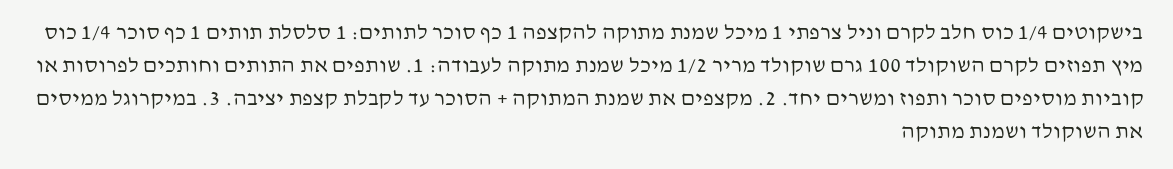בישקוטים 1/4 כוס חלב לקרם וניל צרפתי 1 מיכל שמנת מתוקה להקצפה 1 כף סוכר לתותים: 1 סלסלת תותים 1 כף סוכר 1/4 כוס מיץ תפוזים לקרם השוקולד 100 גרם שוקולד מריר 1/2 מיכל שמנת מתוקה לעבודה: 1. שותפים את התותים וחותכים לפרוסות או קוביות מוסיפים סוכר ותפוז ומשרים יחד. 2. מקצפים את שמנת המתוקה + הסוכר עד לקבלת קצפת יציבה. 3. במיקרוגל ממיסים את השוקולד ושמנת מתוקה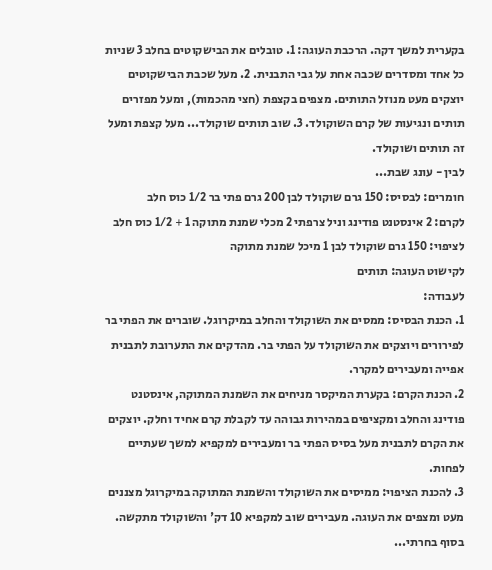בקערית למשך דקה. הרכבת העוגה: 1. טובלים את הבישקוטים בחלב 3 שניות כל אחד ומסדרים שכבה אחת על גבי התבנית. 2. מעל שכבת הבישקוטים יוצקים מעט מנוזל התותים. מצפים בקצפת (חצי מהכמות), ומעל מפזרים תותים ונגיעות של קרם השוקולד. 3. שוב תותים שוקולד... מעל קצפת ומעל זה תותים ושוקולד.
לבין - עונג שבת...
חומרים: לבסיס: 150 גרם שוקולד לבן 200 גרם פתי בר 1/2 כוס חלב
לקרם: 2 אינסטנט פודינג וניל צרפתי 2 מכלי שמנת מתוקה 1 + 1/2 כוס חלב
לציפוי: 150 גרם שוקולד לבן 1 מיכל שמנת מתוקה
לקישוט העוגה: תותים
לעבודה:
1. הכנת הבסיס: ממסים את השוקולד והחלב במיקרוגל. שוברים את הפתי בר לפירורים ויוצקים את השוקולד על הפתי בר. מהדקים את התערובת לתבנית אפייה ומעבירים למקרר.
2. הכנת הקרם: בקערת המיקסר מניחים את השמנת המתוקה, אינסטנט פודינג והחלב ומקציפים במהירות גבוהה עד לקבלת קרם אחיד וחלק. יוצקים את הקרם לתבנית מעל בסיס הפתי בר ומעבירים למקפיא למשך שעתיים לפחות.
3. להכנת הציפוי: ממיסים את השוקולד והשמנת המתוקה במיקרוגל מצננים מעט ומצפים את העוגה. מעבירים שוב למקפיא 10 דק' והשוקולד מתקשה.
בסוף בחרתי...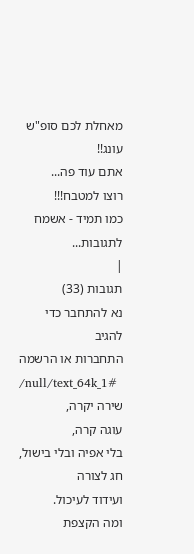מאחלת לכם סופ"ש עונג!!
אתם עוד פה...
רוצו למטבח!!!
כמו תמיד - אשמח לתגובות...
|
תגובות (33)
נא להתחבר כדי להגיב
התחברות או הרשמה
/null/text_64k_1#
שירה יקרה,
עוגה קרה,
בלי אפיה ובלי בישול,
חג לצורה
ועידוד לעיכול.
ומה הקצפת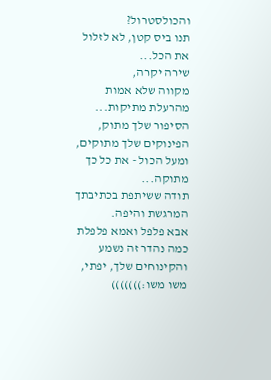והכולסטרול?
תנו ביס קטן, לא לזלול את הכל...
שירה יקרה,
מקווה שלא אמות מהרעלת מתיקות...
הסיפור שלך מתוק, הפינוקים שלך מתוקים, ומעל הכול - את כל כך מתוקה...
תודה ששיתפת בכתיבתך המרגשת והיפה.
אבא פלפל ואמא פלפלת
כמה נהדר זה נשמע
והקינוחים שלך, יפתי,
משו משו:)))))))